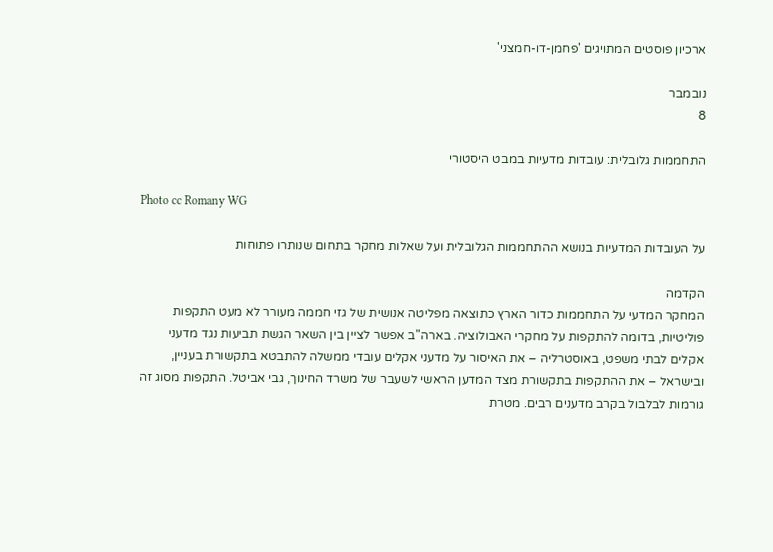ארכיון פוסטים המתויגים 'פחמן-דו-חמצני'

נובמבר
8

התחממות גלובלית: עובדות מדעיות במבט היסטורי

Photo cc Romany WG

על העובדות המדעיות בנושא ההתחממות הגלובלית ועל שאלות מחקר בתחום שנותרו פתוחות

הקדמה
המחקר המדעי על התחממות כדור הארץ כתוצאה מפליטה אנושית של גזי חממה מעורר לא מעט התקפות פוליטיות, בדומה להתקפות על מחקרי האבולוציה. בארה"ב אפשר לציין בין השאר הגשת תביעות נגד מדעני אקלים לבתי משפט, באוסטרליה – את האיסור על מדעני אקלים עובדי ממשלה להתבטא בתקשורת בעניין, ובישראל – את ההתקפות בתקשורת מצד המדען הראשי לשעבר של משרד החינוך, גבי אביטל. התקפות מסוג זה גורמות לבלבול בקרב מדענים רבים. מטרת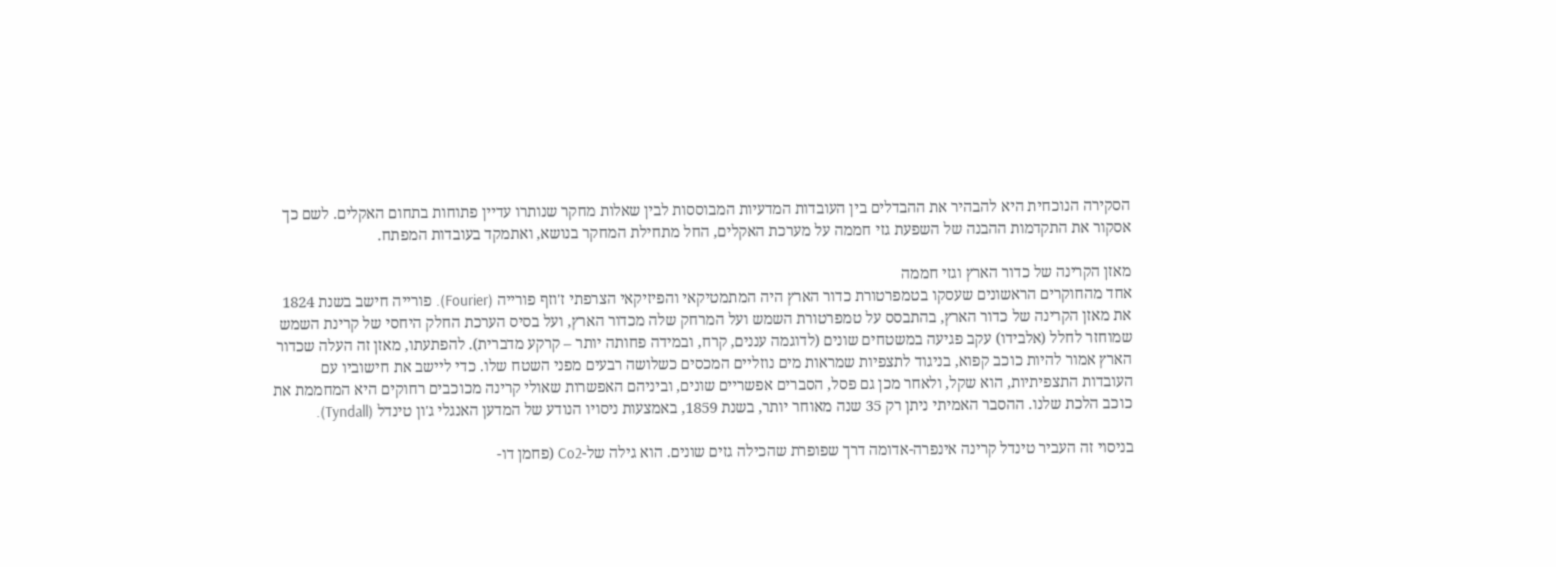הסקירה הנוכחית היא להבהיר את ההבדלים בין העובדות המדעיות המבוססות לבין שאלות מחקר שנותרו עדיין פתוחות בתחום האקלים. לשם כך אסקור את התקדמות ההבנה של השפעת גזי חממה על מערכת האקלים, החל מתחילת המחקר בנושא, ואתמקד בעובדות המפתח.

מאזן הקרינה של כדור הארץ וגזי חממה
אחד מהחוקרים הראשונים שעסקו בטמפרטורת כדור הארץ היה המתמטיקאי והפיזיקאי הצרפתי ז'וזף פורייה (Fourier). פורייה חישב בשנת 1824 את מאזן הקרינה של כדור הארץ, בהתבסס על טמפרטורת השמש ועל המרחק שלה מכדור הארץ, ועל בסיס הערכת החלק היחסי של קרינת השמש שמוחזר לחלל (אלבידו) עקב פגיעה במשטחים שונים (לדוגמה עננים, קרח, ובמידה פחותה יותר – קרקע מדברית). להפתעתו, מאזן זה העלה שכדור הארץ אמור להיות כוכב קפוא, בניגוד לתצפיות שמראות מים נוזליים המכסים כשלושה רבעים מפני השטח שלו. כדי ליישב את חישוביו עם העובדות התצפיתיות, הוא שקל, ולאחר מכן גם פסל, הסברים אפשריים שונים, וביניהם האפשרות שאולי קרינה מכוכבים רחוקים היא המחממת את כוכב הלכת שלנו. ההסבר האמיתי ניתן רק 35 שנה מאוחר יותר, בשנת 1859, באמצעות ניסויו הנודע של המדען האנגלי ג'ון טינדל (Tyndall).

בניסוי זה העביר טינדל קרינה אינפרה-אדומה דרך שפופרת שהכילה גזים שונים. הוא גילה של-Co2 (פחמן דו-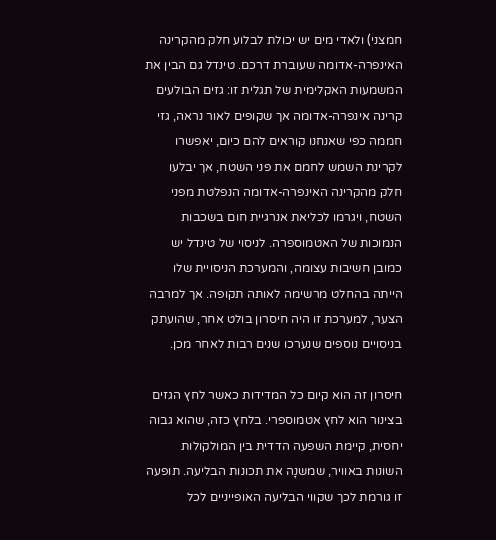חמצני) ולאדי מים יש יכולת לבלוע חלק מהקרינה האינפרה-אדומה שעוברת דרכם. טינדל גם הבין את המשמעות האקלימית של תגלית זו: גזים הבולעים קרינה אינפרה-אדומה אך שקופים לאור נראה, גזי חממה כפי שאנחנו קוראים להם כיום, יאפשרו לקרינת השמש לחמם את פני השטח, אך יבלעו חלק מהקרינה האינפרה-אדומה הנפלטת מפני השטח, ויגרמו לכליאת אנרגיית חום בשכבות הנמוכות של האטמוספרה. לניסוי של טינדל יש כמובן חשיבות עצומה, והמערכת הניסויית שלו הייתה בהחלט מרשימה לאותה תקופה. אך למרבה הצער, למערכת זו היה חיסרון בולט אחר, שהועתק בניסויים נוספים שנערכו שנים רבות לאחר מכן.

חיסרון זה הוא קיום כל המדידות כאשר לחץ הגזים בצינור הוא לחץ אטמוספרי. בלחץ כזה, שהוא גבוה יחסית, קיימת השפעה הדדית בין המולקולות השונות באוויר, שמשנָה את תכונות הבליעה. תופעה זו גורמת לכך שקווי הבליעה האופייניים לכל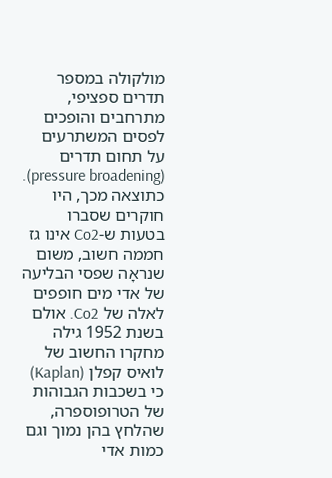מולקולה במספר תדרים ספציפי, מתרחבים והופכים לפסים המשתרעים על תחום תדרים (pressure broadening). כתוצאה מכך, היו חוקרים שסברו בטעות ש-Co2 אינו גז חממה חשוב, משום שנראָה שפסי הבליעה של אדי מים חופפים לאלה של Co2. אולם בשנת 1952 גילה מחקרו החשוב של לואיס קפלן (Kaplan) כי בשכבות הגבוהות של הטרופוספרה, שהלחץ בהן נמוך וגם כמות אדי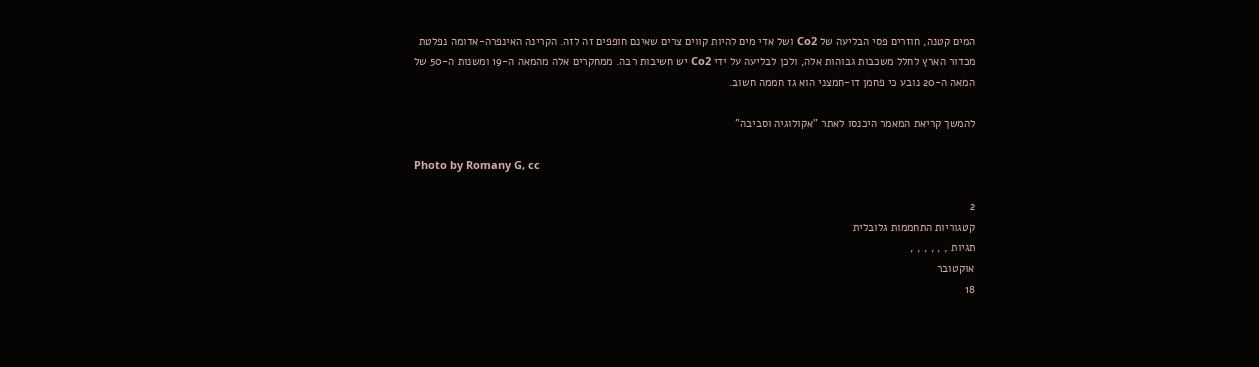המים קטנה, חוזרים פסי הבליעה של Co2 ושל אדי מים להיות קווים צרים שאינם חופפים זה לזה. הקרינה האינפרה-אדומה נפלטת מכדור הארץ לחלל משכבות גבוהות אלה, ולכן לבליעה על ידי Co2 יש חשיבות רבה. ממחקרים אלה מהמאה ה-19 ומשנות ה-50 של המאה ה-20 נובע כי פחמן דו-חמצני הוא גז חממה חשוב.

להמשך קריאת המאמר היכנסו לאתר "אקולוגיה וסביבה"

Photo by Romany G, cc

2
קטגוריות התחממות גלובלית
תגיות , , , , , ,
אוקטובר
18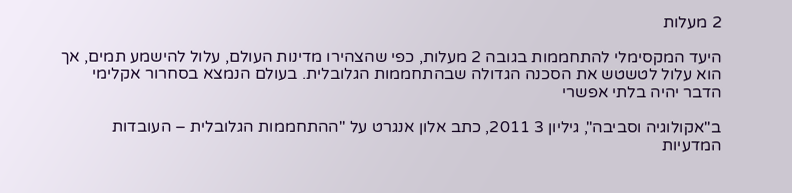2 מעלות

היעד המקסימלי להתחממות בגובה 2 מעלות, כפי שהצהירו מדינות העולם, עלול להישמע תמים, אך הוא עלול לטשטש את הסכנה הגדולה שבהתחממות הגלובלית. בעולם הנמצא בסחרור אקלימי הדבר יהיה בלתי אפשרי

ב"אקולוגיה וסביבה", גיליון 3 2011, כתב אלון אנגרט על "ההתחממות הגלובלית – העובדות המדעיות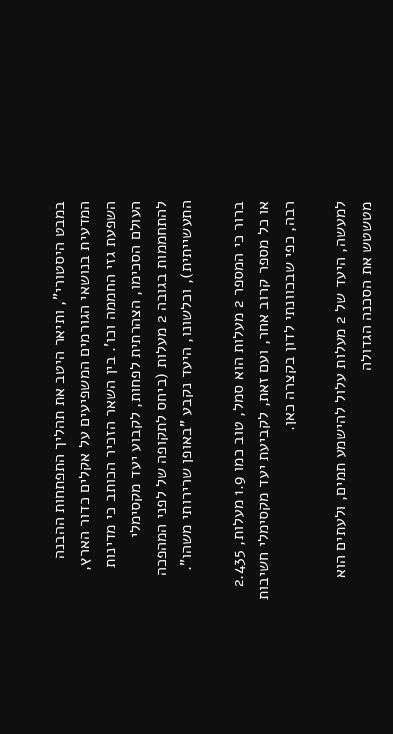במבט היסטורי", ותיאר היטב את תהליך התפתחות ההבנה המדעית בנושאי הגורמים המשפיעים על אקלים כדור הארץ, השפעת גזי החממה וכו'. בין השאר הזכיר הכותב כי מדינות העולם הסכימו, הצהרתית לפחות, לקבוע יעד מקסימלי להתחממות בגובה 2 מעלות (ביחס לתקופה של לפני המהפכה התעשייתית), וכלשונו, היעד נקבע "באופן שרירותי משהו".

ברור כי המספר 2 מעלות הוא סמל, טוב כמו 1.9 מעלות, 2.435 או כל מספר קרוב אחר, ועם זאת, לקביעת יעד מקסימלי חשיבות רבה, כפי שבכוונתי לדון בקצרה כאן.

למעשה, היעד של 2 מעלות עלול להישמע תמים, ולעתים הוא מטשטש את הסכנה הגדולה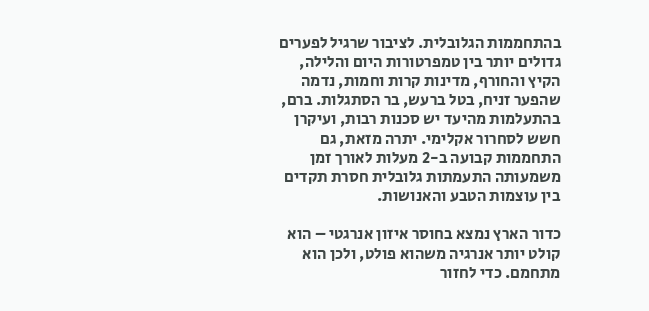בהתחממות הגלובלית. לציבור שרגיל לפערים גדולים יותר בין טמפרטורות היום והלילה, הקיץ והחורף, מדינות קרות וחמות, נדמה שהפער זניח, בטל ברעש, בר הסתגלות. ברם, בהתעלמות מהיעד יש סכנות רבות, ועיקרן חשש לסחרור אקלימי. יתרה מזאת, גם התחממות קבועה ב-2 מעלות לאורך זמן משמעותה התעמתות גלובלית חסרת תקדים בין עוצמות הטבע והאנושות.

כדור הארץ נמצא בחוסר איזון אנרגטי – הוא קולט יותר אנרגיה משהוא פולט, ולכן הוא מתחמם. כדי לחזור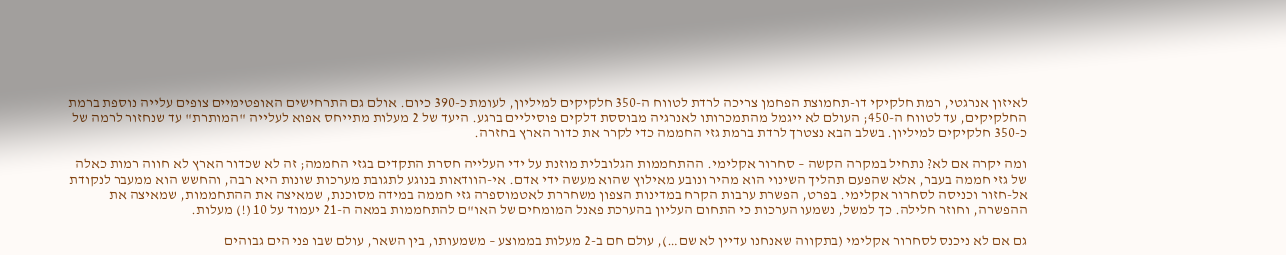לאיזון אנרגטי, רמת חלקיקי דו-תחמוצת הפחמן צריכה לרדת לטווח ה-350 חלקיקים למיליון, לעומת כ-390 כיום. אולם גם התרחישים האופטימיים צופים עלייה נוספת ברמת החלקיקים, עד לטווח ה-450; העולם לא ייגמל מהתמכרותו לאנרגיה מבוססת דלקים פוסיליים ברגע. היעד של 2 מעלות מתייחס אפוא לעלייה "המותרת" עד שנחזור לרמה של כ-350 חלקיקים למיליון. בשלב הבא נצטרך לרדת ברמת גזי החממה כדי לקרר את כדור הארץ בחזרה.

ומה יקרה אם לא? נתחיל במקרה הקשה – סחרור אקלימי. ההתחממות הגלובלית מוזנת על ידי העלייה חסרת התקדים בגזי החממה; זה לא שכדור הארץ לא חווה רמות כאלה של גזי חממה בעבר, אלא שהפעם תהליך השינוי הוא מהיר ונובע מאילוץ שהוא מעשה ידי אדם. אי-הוודאות בנוגע לתגובת מערכות שונות היא רבה, והחשש הוא ממעבר לנקודת אל-חזור וכניסה לסחרור אקלימי. בפרט, הפשרת ערבות הקרח במדינות הצפון משחררת לאטמוספרה גזי חממה במידה מסוכנת, שמאיצה את ההתחממות, שמאיצה את ההפשרה, וחוזר חלילה. כך למשל, נשמעו הערכות כי התחום העליון בהערכת פאנל המומחים של האו"ם להתחממות במאה ה-21 יעמוד על 10 (!) מעלות.

גם אם לא ניכנס לסחרור אקלימי (בתקווה שאנחנו עדיין לא שם…), עולם חם ב-2 מעלות בממוצע – משמעותו, בין השאר, עולם שבו פני הים גבוהים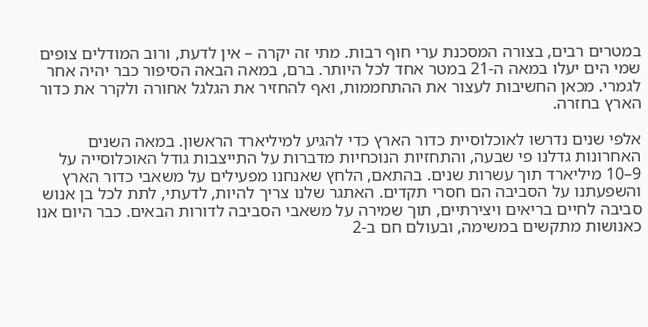במטרים רבים, בצורה המסכנת ערי חוף רבות. מתי זה יקרה – אין לדעת, ורוב המודלים צופים שמי הים יעלו במאה ה-21 במטר אחד לכל היותר. ברם, במאה הבאה הסיפור כבר יהיה אחר לגמרי. מכאן החשיבות לעצור את ההתחממות, ואף להחזיר את הגלגל אחורה ולקרר את כדור הארץ בחזרה.

אלפי שנים נדרשו לאוכלוסיית כדור הארץ כדי להגיע למיליארד הראשון. במאה השנים האחרונות גדלנו פי שבעה, והתחזיות הנוכחיות מדברות על התייצבות גודל האוכלוסייה על 9–10 מיליארד תוך עשרות שנים. בהתאם, הלחץ שאנחנו מפעילים על משאבי כדור הארץ והשפעתנו על הסביבה הם חסרי תקדים. האתגר שלנו צריך להיות, לדעתי, לתת לכל בן אנוש סביבה לחיים בריאים ויצירתיים, תוך שמירה על משאבי הסביבה לדורות הבאים. כבר היום אנו כאנושות מתקשים במשימה, ובעולם חם ב-2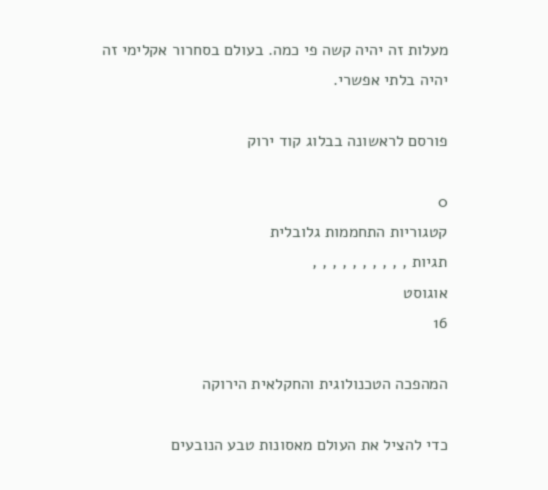מעלות זה יהיה קשה פי כמה. בעולם בסחרור אקלימי זה יהיה בלתי אפשרי.

פורסם לראשונה בבלוג קוד ירוק

0
קטגוריות התחממות גלובלית
תגיות , , , , , , , , , ,
אוגוסט
16

המהפכה הטכנולוגית והחקלאית הירוקה

כדי להציל את העולם מאסונות טבע הנובעים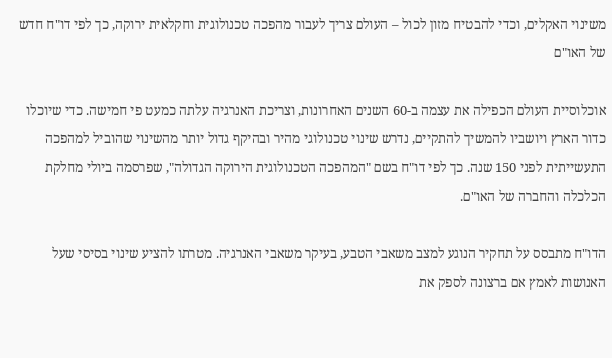משינוי האקלים, וכדי להבטיח מזון לכול – העולם צריך לעבור מהפכה טכנולוגית וחקלאית ירוקה, כך לפי דו"ח חדש של האו"ם

אוכלוסיית העולם הכפילה את עצמה ב-60 השנים האחרונות, וצריכת האנרגיה עלתה כמעט פי חמישה. כדי שיוכלו כדור הארץ ויושביו להמשיך להתקיים, נדרש שינוי טכנולוגי מהיר ובהיקף גדול יותר מהשינוי שהוביל למהפכה התעשייתית לפני 150 שנה. כך לפי דו"ח בשם "המהפכה הטכנולוגית הירוקה הגדולה", שפרסמה ביולי מחלקת הכלכלה והחברה של האו"ם.

הדו"ח מתבסס על תחקיר הנוגע למצב משאבי הטבע, בעיקר משאבי האנרגיה. מטרתו להציע שינוי בסיסי שעל האנושות לאמץ אם ברצונה לספק את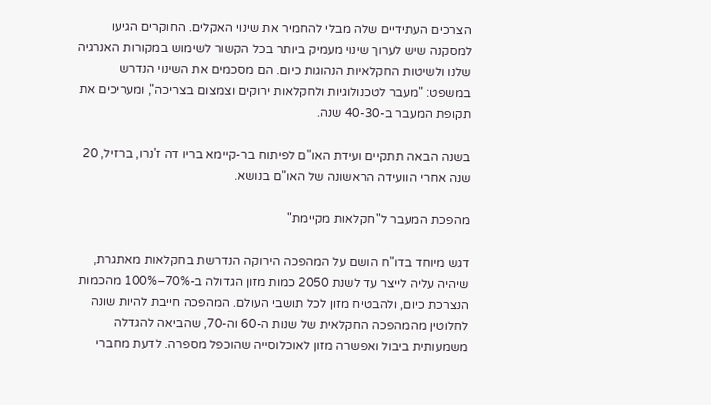הצרכים העתידיים שלה מבלי להחמיר את שינוי האקלים. החוקרים הגיעו למסקנה שיש לערוך שינוי מעמיק ביותר בכל הקשור לשימוש במקורות האנרגיה שלנו ולשיטות החקלאיות הנהוגות כיום. הם מסכמים את השינוי הנדרש במשפט: "מעבר לטכנולוגיות ולחקלאות ירוקים וצמצום בצריכה", ומעריכים את תקופת המעבר ב-40-30 שנה.

בשנה הבאה תתקיים ועידת האו"ם לפיתוח בר-קיימא בריו דה ז'נרו, ברזיל, 20 שנה אחרי הוועידה הראשונה של האו"ם בנושא.

מהפכת המעבר ל"חקלאות מקיימת"

דגש מיוחד בדו"ח הושם על המהפכה הירוקה הנדרשת בחקלאות מאתגרת, שיהיה עליה לייצר עד לשנת 2050 כמות מזון הגדולה ב-70%–100% מהכמות הנצרכת כיום, ולהבטיח מזון לכל תושבי העולם. המהפכה חייבת להיות שונה לחלוטין מהמהפכה החקלאית של שנות ה-60 וה-70, שהביאה להגדלה משמעותית ביבול ואפשרה מזון לאוכלוסייה שהוכפל מספרה. לדעת מחברי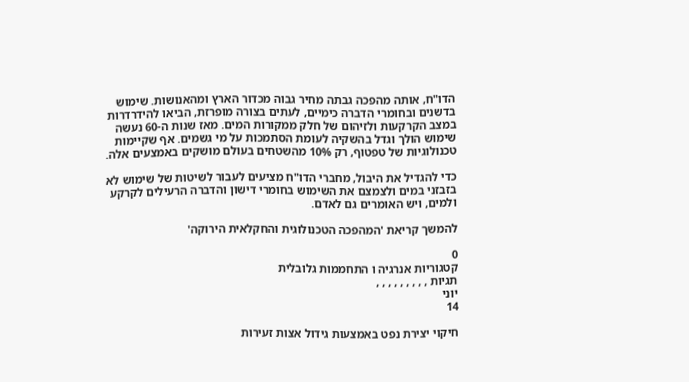הדו"ח, אותה מהפכה גבתה מחיר גבוה מכדור הארץ ומהאנושות. שימוש בדשנים ובחומרי הדברה כימיים, לעתים בצורה מופרזת, הביאו להידרדרות במצב הקרקעות ולזיהום של חלק ממקורות המים. מאז שנות ה-60 נעשה שימוש הולך וגדל בהשקיה לעומת הסתמכות על מי גשמים. אף שקיימות טכנולוגיות של טפטוף, רק 10% מהשטחים בעולם מושקים באמצעים אלה.

כדי להגדיל את היבול, מחברי הדו"ח מציעים לעבור לשיטות של שימוש לא בזבזני במים ולצמצם את השימוש בחומרי דישון והדברה הרעילים לקרקע ולמים, ויש האומרים גם לאדם.

להמשך קריאת 'המהפכה הטכנולוגית והחקלאית הירוקה'

0
קטגוריות אנרגיה ו התחממות גלובלית
תגיות , , , , , , , , ,
יוני
14

חיקוי יצירת נפט באמצעות גידול אצות זעירות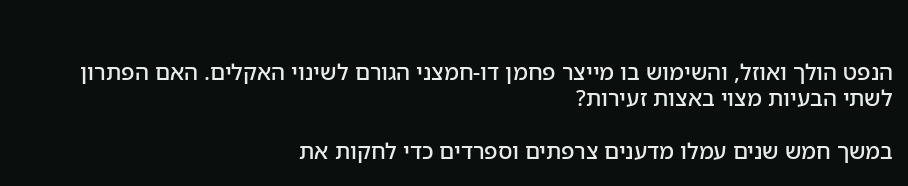הנפט הולך ואוזל, והשימוש בו מייצר פחמן דו-חמצני הגורם לשינוי האקלים. האם הפתרון לשתי הבעיות מצוי באצות זעירות?

במשך חמש שנים עמלו מדענים צרפתים וספרדים כדי לחקות את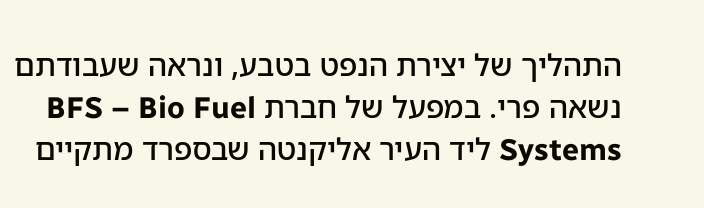התהליך של יצירת הנפט בטבע, ונראה שעבודתם נשאה פרי. במפעל של חברת BFS – Bio Fuel Systems ליד העיר אליקנטה שבספרד מתקיים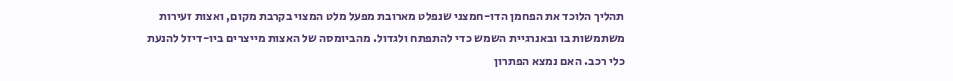תהליך הלוכד את הפחמן הדו-חמצני שנפלט מארובת מפעל מלט המצוי בקרבת מקום, ואצות זעירות משתמשות בו ובאנרגיית השמש כדי להתפתח ולגדול. מהביומסה של האצות מייצרים ביו-דיזל להנעת כלי רכב. האם נמצא הפתרון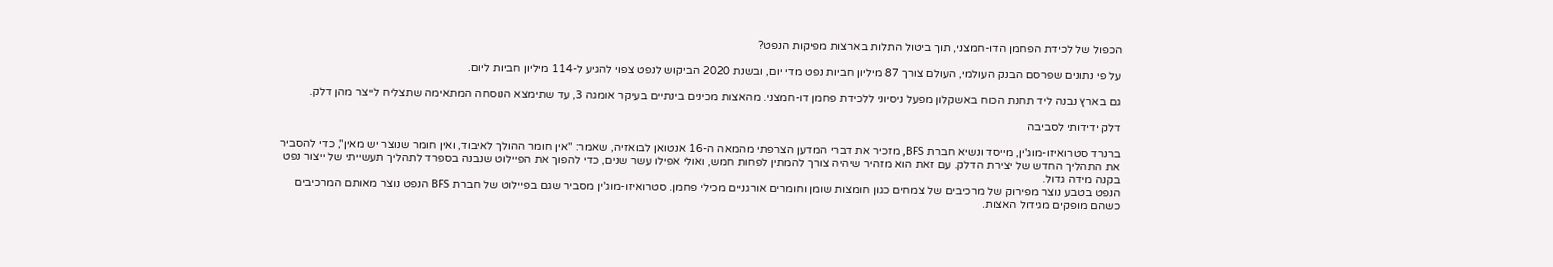הכפול של לכידת הפחמן הדו-חמצני, תוך ביטול התלות בארצות מפיקות הנפט?

על פי נתונים שפרסם הבנק העולמי, העולם צורך 87 מיליון חביות נפט מדי יום, ובשנת 2020 הביקוש לנפט צפוי להגיע ל-114 מיליון חביות ליום.

גם בארץ נבנה ליד תחנת הכוח באשקלון מפעל ניסיוני ללכידת פחמן דו-חמצני. מהאצות מכינים בינתיים בעיקר אומגה 3, עד שתימצא הנוסחה המתאימה שתצליח לייצר מהן דלק.

דלק ידידותי לסביבה

ברנרד סטרואיזו-מוג'ין, מייסד ונשיא חברת BFS, מזכיר את דברי המדען הצרפתי מהמאה ה-16 אנטואן לבואזיה, שאמר: "אין חומר ההולך לאיבוד, ואין חומר שנוצר יש מאין", כדי להסביר את התהליך החדש של יצירת הדלק. עם זאת הוא מזהיר שיהיה צורך להמתין לפחות חמש, ואולי אפילו עשר שנים, כדי להפוך את הפיילוט שנבנה בספרד לתהליך תעשייתי של ייצור נפט בקנה מידה גדול.
הנפט בטבע נוצר מפירוק של מרכיבים של צמחים כגון חומצות שומן וחומרים אורגניים מכילי פחמן. סטרואיזו-מוג'ין מסביר שגם בפיילוט של חברת BFS הנפט נוצר מאותם המרכיבים כשהם מופקים מגידול האצות.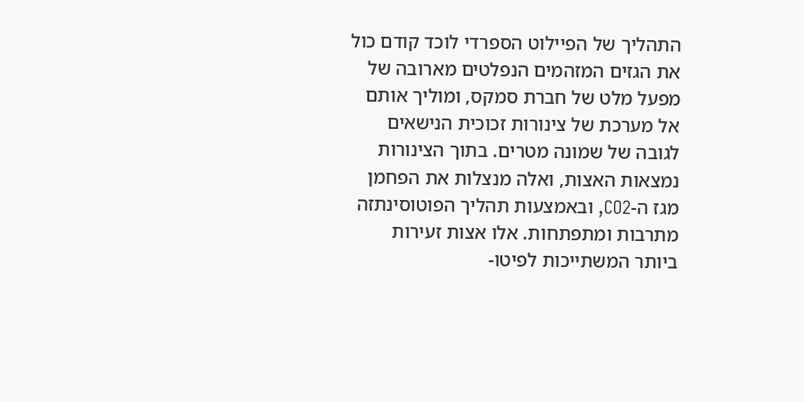התהליך של הפיילוט הספרדי לוכד קודם כול את הגזים המזהמים הנפלטים מארובה של מפעל מלט של חברת סמקס, ומוליך אותם אל מערכת של צינורות זכוכית הנישאים לגובה של שמונה מטרים. בתוך הצינורות נמצאות האצות, ואלה מנצלות את הפחמן מגז ה-CO2, ובאמצעות תהליך הפוטוסינתזה מתרבות ומתפתחות. אלו אצות זעירות ביותר המשתייכות לפיטו-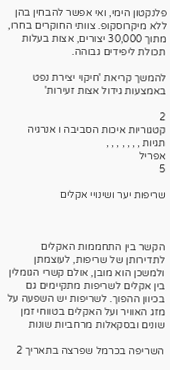פלנקטון הימי, ואי אפשר להבחין בהן ללא מיקרוסקופ. צוותי החוקרים בחרו, מתוך 30,000 יצורים, אצות בעלות תכולת ליפידים גבוהה.

להמשך קריאת 'חיקוי יצירת נפט באמצעות גידול אצות זעירות'

2
קטגוריות איכות הסביבה ו אנרגיה
תגיות , , , , , , ,
אפריל
5

שריפות יער ושינויי אקלים



הקשר בין התחממות האקלים לתדירותן של שריפות, לעוצמתן ולמשכן הוא מובן, אולם קשרי הגומלין בין אקלים לשריפות מתקיימים גם בכיוון ההפוך. לשריפות יש השפעה על מזג האוויר ועל האקלים בטווחי זמן שונים ובסקאלות מרחביות שונות

השריפה בכרמל שפרצה בתאריך 2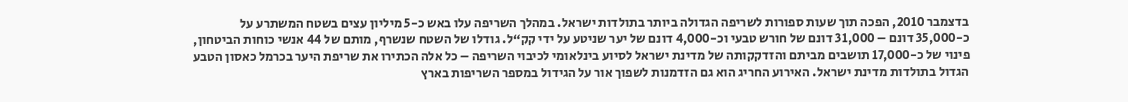בדצמבר 2010, הפכה תוך שעות ספורות לשריפה הגדולה ביותר בתולדות ישראל. במהלך השריפה עלו באש כ-5 מיליון עצים בשטח המשתרע על כ-35,000 דונם – 31,000 דונם של חורש טבעי וכ-4,000 דונם של יער שניטע על ידי קק“ל. גודלו של השטח שנשרף, מותם של 44 אנשי כוחות הביטחון, פינוי של כ-17,000 תושבים מביתם והזדקקותה של מדינת ישראל לסיוע בינלאומי לכיבוי השריפה – כל אלה הכתירו את שריפת היער בכרמל כאסון הטבע הגדול בתולדות מדינת ישראל. האירוע החריג הוא גם הזדמנות לשפוך אור על הגידול במספר השריפות בארץ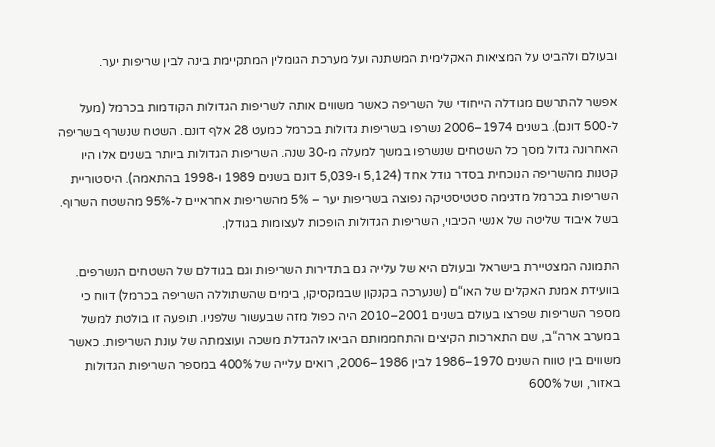ובעולם ולהביט על המציאות האקלימית המשתנה ועל מערכת הגומלין המתקיימת בינה לבין שריפות יער.

אפשר להתרשם מגודלה הייחודי של השריפה כאשר משווים אותה לשריפות הגדולות הקודמות בכרמל (מעל ל-500 דונם). בשנים 1974–2006 נשרפו בשריפות גדולות בכרמל כמעט 28 אלף דונם. השטח שנשרף בשריפה האחרונה גדול מסך כל השטחים שנשרפו במשך למעלה מ-30 שנה. השריפות הגדולות ביותר בשנים אלו היו קטנות מהשריפה הנוכחית בסדר גודל אחד (5,124 ו-5,039 דונם בשנים 1989 ו-1998 בהתאמה). היסטוריית השריפות בכרמל מדגימה סטטיסטיקה נפוצה בשריפות יער – 5% מהשריפות אחראיים ל-95% מהשטח השרוף. בשל איבוד שליטה של אנשי הכיבוי, השריפות הגדולות הופכות לעצומות בגודלן.

התמונה המצטיירת בישראל ובעולם היא של עלייה גם בתדירות השריפות וגם בגודלם של השטחים הנשרפים. בוועידת אמנת האקלים של האו“ם (שנערכה בקנקון שבמקסיקו, בימים שהשתוללה השריפה בכרמל) דווח כי מספר השריפות שפרצו בעולם בשנים 2001–2010 היה כפול מזה שבעשור שלפניו. תופעה זו בולטת למשל במערב ארה“ב, שם התארכות הקיצים והתחממותם הביאו להגדלת משכה ועוצמתה של עונת השריפות. כאשר משווים בין טווח השנים 1970–1986 לבין 1986–2006, רואים עלייה של 400% במספר השריפות הגדולות באזור, ושל 600%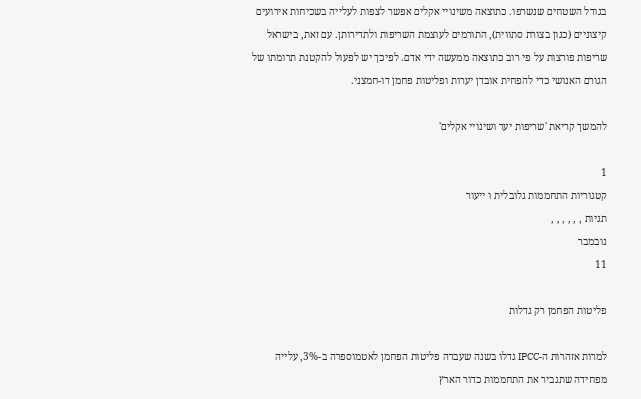בגודל השטחים שנשרפו. כתוצאה משינויי אקלים אפשר לצפות לעלייה בשכיחות אירועים קיצוניים (כגון בצורת סתווית), התורמים לעוצמת השריפות ולתדירותן. עם זאת, בישראל שריפות פורצות על פי רוב כתוצאה ממעשה ידי אדם. לפיכך יש לפעול להקטנת תרומתו של הגורם האנושי כדי להפחית אובדן יערות ופליטות פחמן דו-חמצני.

להמשך קריאת 'שריפות יער ושינויי אקלים'

1
קטגוריות התחממות גלובלית ו ייעור
תגיות , , , , , ,
נובמבר
11

פליטות הפחמן רק גדלות

למרות אזהרות ה-IPCC גדלו בשנה שעברה פליטות הפחמן לאטמוספרה ב-3%, עלייה מפחידה שתגביר את התחממות כדור הארץ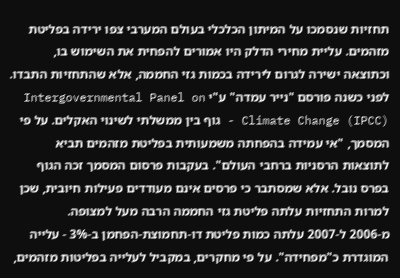תחזיות שנסמכו על המיתון הכלכלי בעולם המערבי צפו ירידה בפליטת מזהמים. עליית מחירי הדלק היו אמורים להפחית את השימוש בו, וכתוצאה ישירה לגרום לירידה בכמות גזי החממה, אלא שהתחזיות התבדו.
לפני כשנה פורסם "נייר עמדה" ע"י Intergovernmental Panel on Climate Change (IPCC) - גוף בין ממשלתי לשינוי האקלים. על פי המסמך, "אי עמידה בהפחתה משמעותית בפליטת מזהמים תביא לתוצאות הרסניות ברחבי העולם". בעקבות פרסום המסמך זכה הגוף בפרס נובל. אלא שמסתבר כי פרסים אינם מעודדים פעילות חיובית, שכן למרות התחזיות עלתה פליטת גזי החממה הרבה מעל למצופה.
מ-2006 ל-2007 עלתה כמות פליטת דו-תחמוצת-הפחמן ב-3% - עלייה המוגדרת כ"מפחידה". על פי מחקרים, במקביל לעלייה בפליטות מזהמים,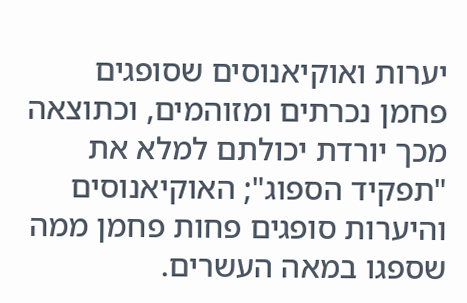יערות ואוקיאנוסים שסופגים פחמן נכרתים ומזוהמים, וכתוצאה מכך יורדת יכולתם למלא את "תפקיד הספוג"; האוקיאנוסים והיערות סופגים פחות פחמן ממה שספגו במאה העשרים.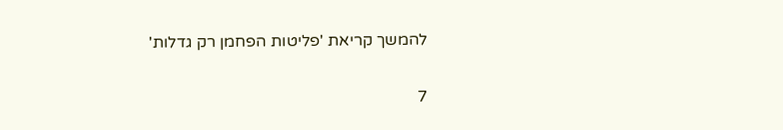להמשך קריאת 'פליטות הפחמן רק גדלות'

7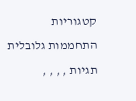קטגוריות התחממות גלובלית
תגיות , , , ,